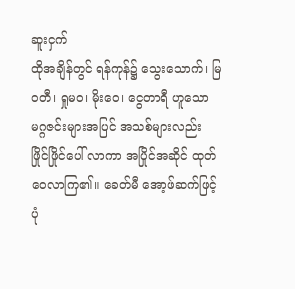ဆူးငှက်
ထိုအချိန်တွင် ရန်ကုန်၌ သွေးသောက်၊ မြဝတီ၊ ရှုမဝ၊ မိုးဝေ၊ ငွေတာရီ ဟူသော မဂ္ဂဇင်းများအပြင် အသစ်များလည်း ဖြိုင်ဖြိုင်ပေါ် လာကာ အပြိုင်အဆိုင် ထုတ်ဝေလာကြ၏။ ခေတ်မီ အော့ဖ်ဆက်ဖြင့် ပုံ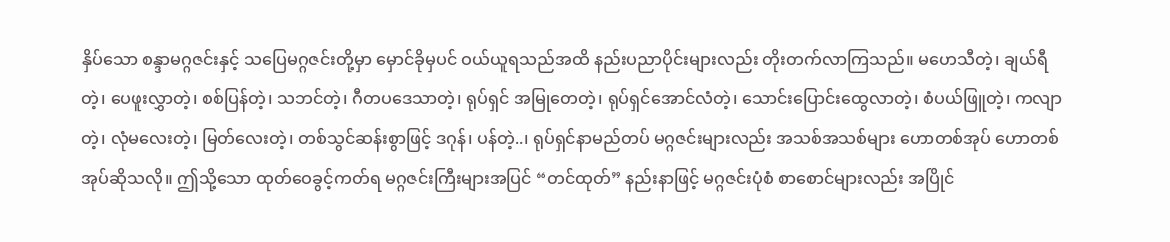နှိပ်သော စန္ဒာမဂ္ဂဇင်းနှင့် သပြေမဂ္ဂဇင်းတို့မှာ မှောင်ခိုမှပင် ဝယ်ယူရသည်အထိ နည်းပညာပိုင်းများလည်း တိုးတက်လာကြသည်။ မဟေသီတဲ့၊ ချယ်ရီတဲ့၊ ပေဖူးလွှာတဲ့၊ စစ်ပြန်တဲ့၊ သဘင်တဲ့၊ ဂီတပဒေသာတဲ့၊ ရုပ်ရှင် အမြုတေတဲ့၊ ရုပ်ရှင်အောင်လံတဲ့၊ သောင်းပြောင်းထွေလာတဲ့၊ စံပယ်ဖြူတဲ့၊ ကလျာတဲ့၊ လုံမလေးတဲ့၊ မြတ်လေးတဲ့၊ တစ်သွင်ဆန်းစွာဖြင့် ဒဂုန်၊ ပန်တဲ့..၊ ရုပ်ရှင်နာမည်တပ် မဂ္ဂဇင်းများလည်း အသစ်အသစ်များ ဟောတစ်အုပ် ဟောတစ်အုပ်ဆိုသလို။ ဤသို့သော ထုတ်ဝေခွင့်ကတ်ရ မဂ္ဂဇင်းကြီးများအပြင် “တင်ထုတ်” နည်းနာဖြင့် မဂ္ဂဇင်းပုံစံ စာစောင်များလည်း အပြိုင်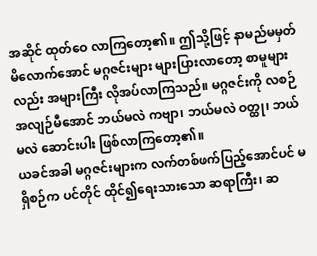အဆိုင် ထုတ်ဝေ လာကြတော့၏။ ဤသို့ဖြင့် နာမည်မမှတ်မိလောက်အောင် မဂ္ဂဇင်းများ များပြားလာတော့ စာမူများလည်း အများကြီး လိုအပ်လာကြသည်။ မဂ္ဂဇင်းကို လစဉ် အလျဉ်မီအောင် ဘယ်မလဲ ကဗျာ၊ ဘယ်မလဲ ဝတ္ထု၊ ဘယ်မလဲ ဆောင်းပါး ဖြစ်လာကြတော့၏။
ယခင်အခါ မဂ္ဂဇင်းများက လက်တစ်ဖက်ပြည့်အောင်ပင် မရှိစဉ်က ပင်တိုင် ထိုင်၍ရေးသားသော ဆရာကြီး၊ ဆ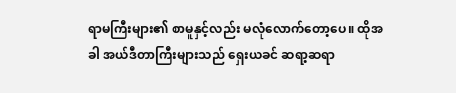ရာမကြီးများ၏ စာမူနှင့်လည်း မလုံလောက်တော့ပေ။ ထိုအခါ အယ်ဒီတာကြီးများသည် ရှေးယခင် ဆရာ့ဆရာ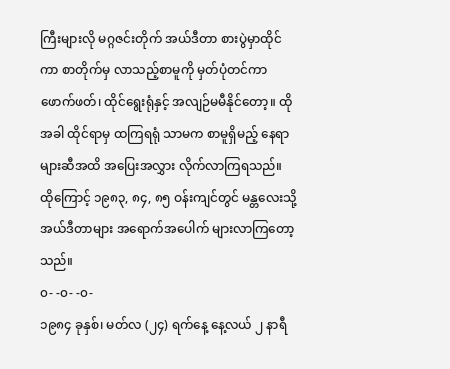ကြီးများလို မဂ္ဂဇင်းတိုက် အယ်ဒီတာ စားပွဲမှာထိုင်ကာ စာတိုက်မှ လာသည့်စာမူကို မှတ်ပုံတင်ကာ ဖောက်ဖတ်၊ ထိုင်ရွေးရုံနှင့် အလျဉ်မမီနိုင်တော့။ ထိုအခါ ထိုင်ရာမှ ထကြရရုံ သာမက စာမူရှိမည့် နေရာများဆီအထိ အပြေးအလွှား လိုက်လာကြရသည်။ ထိုကြောင့် ၁၉၈၃, ၈၄, ၈၅ ဝန်းကျင်တွင် မန္တလေးသို့ အယ်ဒီတာများ အရောက်အပေါက် များလာကြတော့သည်။
၀- -၀- -၀-
၁၉၈၄ ခုနှစ်၊ မတ်လ (၂၄) ရက်နေ့ နေ့လယ် ၂ နာရီ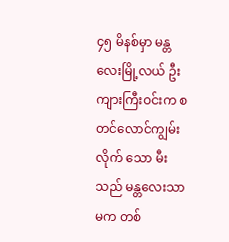၄၅ မိနစ်မှာ မန္တလေးမြို့လယ် ဦးကျားကြီးဝင်းက စတင်လောင်ကျွမ်းလိုက် သော မီးသည် မန္တလေးသာမက တစ်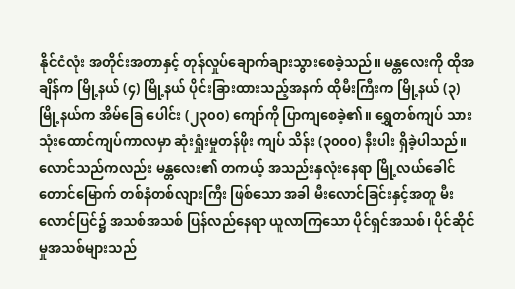နိုင်ငံလုံး အတိုင်းအတာနှင့် တုန်လှုပ်ချောက်ချားသွားစေခဲ့သည်။ မန္တလေးကို ထိုအချိန်က မြို့နယ် (၄) မြို့နယ် ပိုင်းခြားထားသည့်အနက် ထိုမီးကြီးက မြို့နယ် (၃) မြို့နယ်က အိမ်ခြေ ပေါင်း (၂၃၀၀) ကျော်ကို ပြာကျစေခဲ့၏။ ရွှေတစ်ကျပ် သား သုံးထောင်ကျပ်ကာလမှာ ဆုံးရှုံးမှုတန်ဖိုး ကျပ် သိန်း (၃၀၀၀) နီးပါး ရှိခဲ့ပါသည်။
လောင်သည်ကလည်း မန္တလေး၏ တကယ့် အသည်းနှလုံးနေရာ မြို့လယ်ခေါင် တောင်မြောက် တစ်နံတစ်လျားကြီး ဖြစ်သော အခါ မီးလောင်ခြင်းနှင့်အတူ မီးလောင်ပြင်၌ အသစ်အသစ် ပြန်လည်နေရာ ယူလာကြသော ပိုင်ရှင်အသစ်၊ ပိုင်ဆိုင်မှုအသစ်များသည်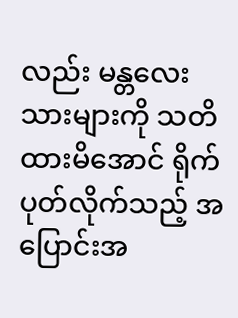လည်း မန္တလေးသားများကို သတိထားမိအောင် ရိုက်ပုတ်လိုက်သည့် အပြောင်းအ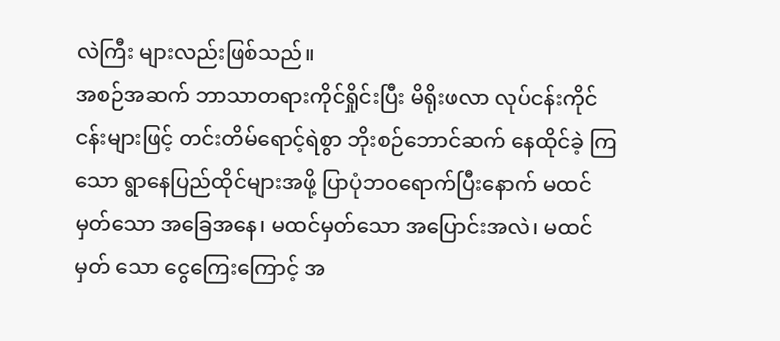လဲကြီး များလည်းဖြစ်သည်။
အစဉ်အဆက် ဘာသာတရားကိုင်ရှိုင်းပြီး မိရိုးဖလာ လုပ်ငန်းကိုင်ငန်းများဖြင့် တင်းတိမ်ရောင့်ရဲစွာ ဘိုးစဉ်ဘောင်ဆက် နေထိုင်ခဲ့ ကြသော ရွာနေပြည်ထိုင်များအဖို့ ပြာပုံဘဝရောက်ပြီးနောက် မထင်မှတ်သော အခြေအနေ၊ မထင်မှတ်သော အပြောင်းအလဲ၊ မထင်မှတ် သော ငွေကြေးကြောင့် အ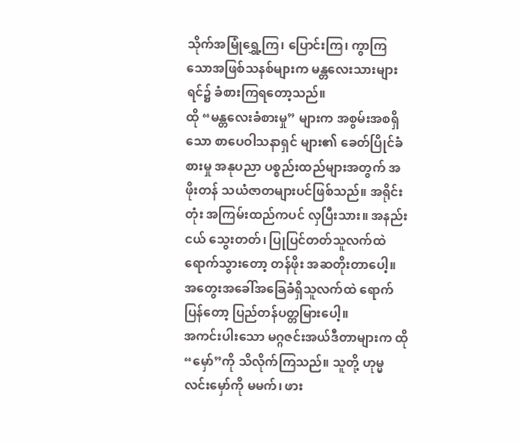သိုက်အမြုံရွှေ့ကြ၊ ပြောင်းကြ၊ ကွာကြသောအဖြစ်သနစ်များက မန္တလေးသားများရင်၌ ခံစားကြရတော့သည်။
ထို “မန္တလေးခံစားမှု” များက အစွမ်းအစရှိသော စာပေဝါသနာရှင် များ၏ ခေတ်ပြိုင်ခံစားမှု အနုပညာ ပစ္စည်းထည်များအတွက် အဖိုးတန် သယံဇာတများပင်ဖြစ်သည်။ အရိုင်းတုံး အကြမ်းထည်ကပင် လှပြီးသား။ အနည်းငယ် သွေးတတ်၊ ပြုပြင်တတ်သူလက်ထဲ ရောက်သွားတော့ တန်ဖိုး အဆတိုးတာပေါ့။ အတွေးအခေါ်အခြေခံရှိသူလက်ထဲ ရောက်ပြန်တော့ ပြည်တန်ပတ္တမြားပေါ့။
အကင်းပါးသော မဂ္ဂဇင်းအယ်ဒီတာများက ထို “မှော်”ကို သိလိုက်ကြသည်။ သူတို့ ဟုမ္မလင်းမှော်ကို မမက်၊ ဖား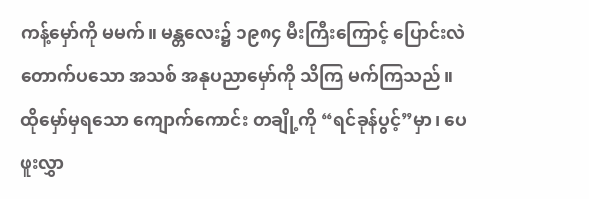ကန့်မှော်ကို မမက်။ မန္တလေး၌ ၁၉၈၄ မီးကြီးကြောင့် ပြောင်းလဲတောက်ပသော အသစ် အနုပညာမှော်ကို သိကြ မက်ကြသည်။ ထိုမှော်မှရသော ကျောက်ကောင်း တချို့ကို “ရင်ခုန်ပွင့်”မှာ၊ ပေဖူးလွှာ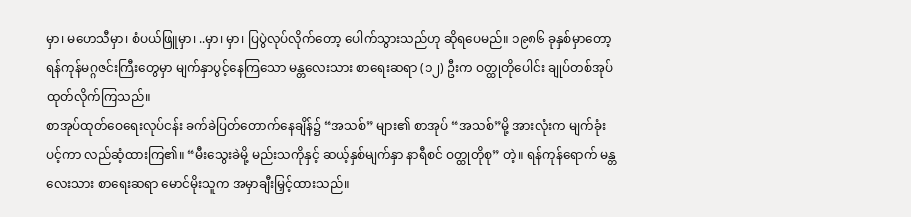မှာ၊ မဟေသီမှာ၊ စံပယ်ဖြူမှာ၊ ..မှာ၊ မှာ၊ ပြပွဲလုပ်လိုက်တော့ ပေါက်သွားသည်ဟု ဆိုရပေမည်။ ၁၉၈၆ ခုနှစ်မှာတော့ ရန်ကုန်မဂ္ဂဇင်းကြီးတွေမှာ မျက်နှာပွင့်နေကြသော မန္တလေးသား စာရေးဆရာ (၁၂) ဦးက ဝတ္ထုတိုပေါင်း ချုပ်တစ်အုပ် ထုတ်လိုက်ကြသည်။
စာအုပ်ထုတ်ဝေရေးလုပ်ငန်း ခက်ခဲပြတ်တောက်နေချိန်၌ “အသစ်” များ၏ စာအုပ် “အသစ်”မို့ အားလုံးက မျက်ခုံးပင့်ကာ လည်ဆံ့ထားကြ၏။ “မီးသွေးခဲမို့ မည်းသကိုနှင့် ဆယ့်နှစ်မျက်နှာ နာရီစင် ဝတ္ထုတိုစု” တဲ့။ ရန်ကုန်ရောက် မန္တလေးသား စာရေးဆရာ မောင်မိုးသူက အမှာချီးမြှင့်ထားသည်။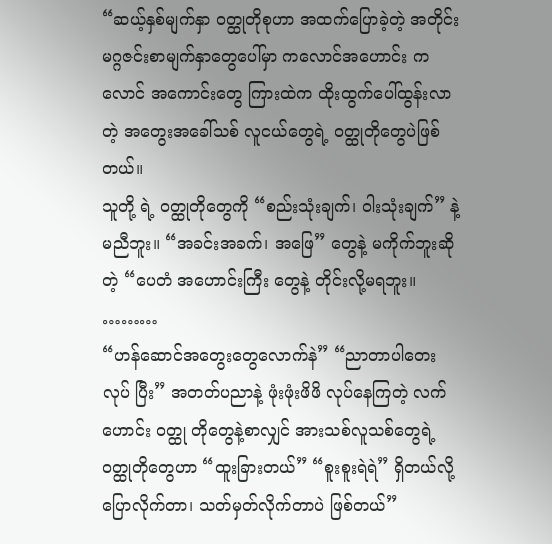“ဆယ့်နှစ်မျက်နှာ ဝတ္ထုတိုစုဟာ အထက်ပြောခဲ့တဲ့ အတိုင်း မဂ္ဂဇင်းစာမျက်နှာတွေပေါ်မှာ ကလောင်အဟောင်း ကလောင် အကောင်းတွေ ကြားထဲက ထိုးထွက်ပေါ်ထွန်းလာတဲ့ အတွေးအခေါ်သစ် လူငယ်တွေရဲ့ ဝတ္ထုတိုတွေပဲဖြစ်တယ်။
သူတို့ ရဲ့ ဝတ္ထုတိုတွေကို “စည်းသုံးချက်၊ ဝါးသုံးချက်” နဲ့ မညီဘူး။ “အခင်းအခက်၊ အဖြေ” တွေနဲ့ မကိုက်ဘူးဆိုတဲ့ “ပေတံ အဟောင်းကြီး တွေနဲ့ တိုင်းလို့မရဘူး။
………
“ဟန်ဆောင်အတွေးတွေလောက်နဲ” “ညာတာပါတေးလုပ် ပြီး” အတတ်ပညာနဲ့ ဖုံးဖုံးဖိဖိ လုပ်နေကြတဲ့ လက်ဟောင်း ဝတ္ထု တိုတွေနဲ့စာလျှင် အားသစ်လူသစ်တွေရဲ့ ဝတ္ထုတိုတွေဟာ “ထူးခြားတယ်” “စူးစူးရဲရဲ” ရှိတယ်လို့ ပြောလိုက်တာ၊ သတ်မှတ်လိုက်တာပဲ ဖြစ်တယ်”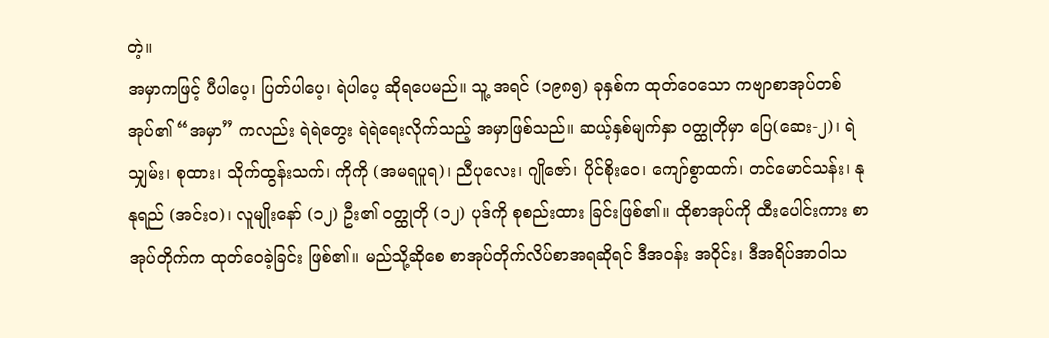တဲ့။
အမှာကဖြင့် ပီပါပေ့၊ ပြတ်ပါပေ့၊ ရဲပါပေ့ ဆိုရပေမည်။ သူ့ အရင် (၁၉၈၅) ခုနှစ်က ထုတ်ဝေသော ကဗျာစာအုပ်တစ်အုပ်၏ “အမှာ” ကလည်း ရဲရဲတွေး ရဲရဲရေးလိုက်သည့် အမှာဖြစ်သည်။ ဆယ့်နှစ်မျက်နှာ ဝတ္ထုတိုမှာ ပြေ(ဆေး-၂)၊ ရဲသျှမ်း၊ စုထား၊ သိုက်ထွန်းသက်၊ ကိုကို (အမရပူရ)၊ ညီပုလေး၊ ဂျိုဇော်၊ ပိုင်စိုးဝေ၊ ကျော်စွာထက်၊ တင်မောင်သန်း၊ နုနုရည် (အင်းဝ)၊ လူမျိုးနော် (၁၂) ဦး၏ ဝတ္ထုတို (၁၂) ပုဒ်ကို စုစည်းထား ခြင်းဖြစ်၏။ ထိုစာအုပ်ကို ထီးပေါင်းကား စာအုပ်တိုက်က ထုတ်ဝေခဲ့ခြင်း ဖြစ်၏။ မည်သို့ဆိုစေ စာအုပ်တိုက်လိပ်စာအရဆိုရင် ဒီအဝန်း အဝိုင်း၊ ဒီအရိပ်အာဝါသ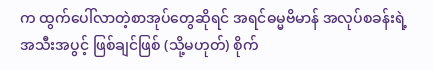က ထွက်ပေါ်လာတဲ့စာအုပ်တွေဆိုရင် အရင်ဓမ္မဗိမာန် အလုပ်စခန်းရဲ့ အသီးအပွင့် ဖြစ်ချင်ဖြစ် (သို့မဟုတ်) စိုက်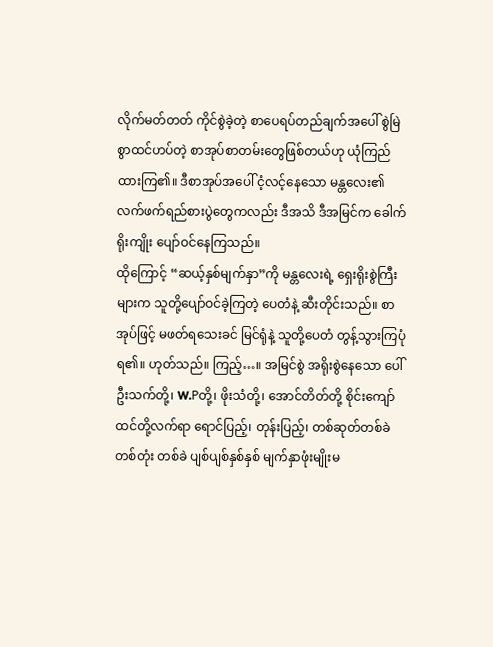လိုက်မတ်တတ် ကိုင်စွဲခဲ့တဲ့ စာပေရပ်တည်ချက်အပေါ် စွဲမြဲစွာထင်ဟပ်တဲ့ စာအုပ်စာတမ်းတွေဖြစ်တယ်ဟု ယုံကြည်ထားကြ၏။ ဒီစာအုပ်အပေါ် ငံ့လင့်နေသော မန္တလေး၏ လက်ဖက်ရည်စားပွဲတွေကလည်း ဒီအသိ ဒီအမြင်က ခေါက်ရိုးကျိုး ပျော်ဝင်နေကြသည်။
ထိုကြောင့် “ဆယ့်နှစ်မျက်နှာ”ကို မန္တလေးရဲ့ ရှေးရိုးစွဲကြီးများက သူတို့ပျော်ဝင်ခဲ့ကြတဲ့ ပေတံနဲ့ ဆီးတိုင်းသည်။ စာအုပ်ဖြင့် မဖတ်ရသေးခင် မြင်ရုံနဲ့ သူတို့ပေတံ တွန့်သွားကြပုံရ၏။ ဟုတ်သည်။ ကြည့်…။ အမြင်စွဲ အရိုးစွဲနေသော ပေါ်ဦးသက်တို့၊ W.Pတို့၊ ဖိုးသံတို့၊ အောင်တိတ်တို့ စိုင်းကျော်ထင်တို့လက်ရာ ရောင်ပြည့်၊ တုန်းပြည့်၊ တစ်ဆုတ်တစ်ခဲ တစ်တုံး တစ်ခဲ ပျစ်ပျစ်နှစ်နှစ် မျက်နှာဖုံးမျိုးမ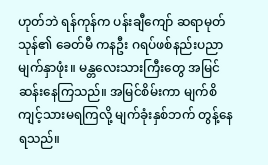ဟုတ်ဘဲ ရန်ကုန်က ပန်းချီကျော် ဆရာမုတ်သုန်၏ ခေတ်မီ ကနဦး ဂရပ်ဖစ်နည်းပညာမျက်နှာဖုံး။ မန္တလေးသားကြီးတွေ အမြင်ဆန်းနေကြသည်။ အမြင်စိမ်းကာ မျက်စိကျင့်သားမရကြလို့ မျက်ခုံးနှစ်ဘက် တွန့်နေရသည်။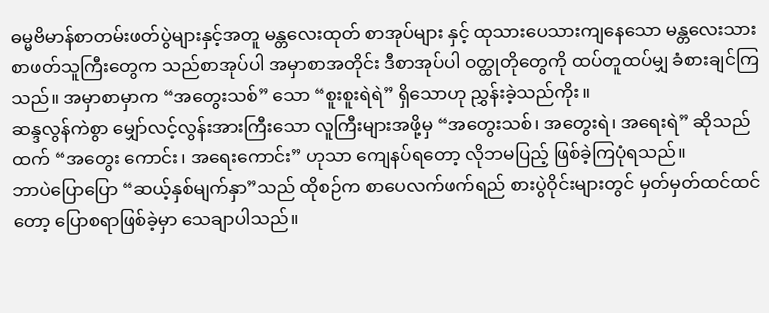ဓမ္မဗိမာန်စာတမ်းဖတ်ပွဲများနှင့်အတူ မန္တလေးထုတ် စာအုပ်များ နှင့် ထုသားပေသားကျနေသော မန္တလေးသား စာဖတ်သူကြီးတွေက သည်စာအုပ်ပါ အမှာစာအတိုင်း ဒီစာအုပ်ပါ ဝတ္ထုတိုတွေကို ထပ်တူထပ်မျှ ခံစားချင်ကြသည်။ အမှာစာမှာက “အတွေးသစ်” သော “စူးစူးရဲရဲ” ရှိသောဟု ညွှန်းခဲ့သည်ကိုး။
ဆန္ဒလွန်ကဲစွာ မျှော်လင့်လွန်းအားကြီးသော လူကြီးများအဖို့မှ “အတွေးသစ်၊ အတွေးရဲ၊ အရေးရဲ” ဆိုသည်ထက် “အတွေး ကောင်း၊ အရေးကောင်း” ဟုသာ ကျေနပ်ရတော့ လိုဘမပြည့် ဖြစ်ခဲ့ကြပုံရသည်။
ဘာပဲပြောပြော “ဆယ့်နှစ်မျက်နှာ”သည် ထိုစဉ်က စာပေလက်ဖက်ရည် စားပွဲဝိုင်းများတွင် မှတ်မှတ်ထင်ထင်တော့ ပြောစရာဖြစ်ခဲ့မှာ သေချာပါသည်။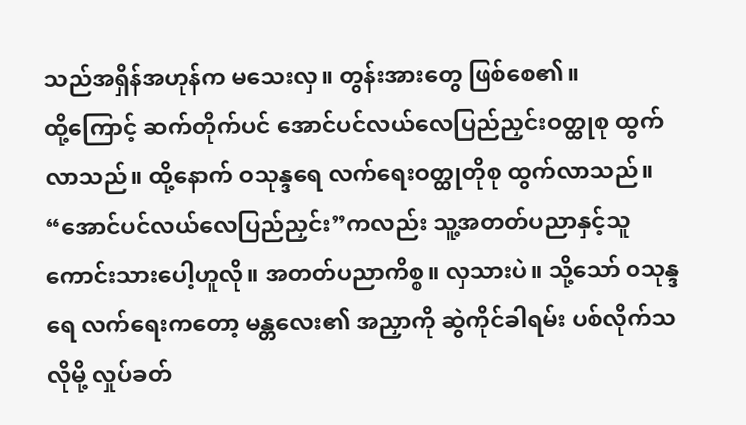သည်အရှိန်အဟုန်က မသေးလှ။ တွန်းအားတွေ ဖြစ်စေ၏။
ထို့ကြောင့် ဆက်တိုက်ပင် အောင်ပင်လယ်လေပြည်ညှင်းဝတ္ထုစု ထွက်လာသည်။ ထို့နောက် ဝသုန္ဒရေ လက်ရေးဝတ္ထုတိုစု ထွက်လာသည်။
“အောင်ပင်လယ်လေပြည်ညှင်း”ကလည်း သူ့အတတ်ပညာနှင့်သူ ကောင်းသားပေါ့ဟူလို။ အတတ်ပညာကိစ္စ။ လှသားပဲ။ သို့သော် ၀သုန္ဒရေ လက်ရေးကတော့ မန္တလေး၏ အညှာကို ဆွဲကိုင်ခါရမ်း ပစ်လိုက်သလိုမို့ လှုပ်ခတ်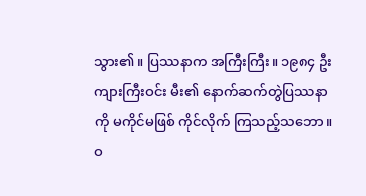သွား၏။ ပြဿနာက အကြီးကြီး။ ၁၉၈၄ ဦးကျားကြီးဝင်း မီး၏ နောက်ဆက်တွဲပြဿနာကို မကိုင်မဖြစ် ကိုင်လိုက် ကြသည့်သဘော။ ဝ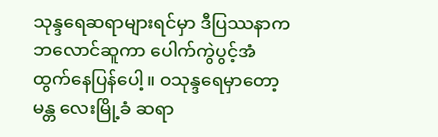သုန္ဒရေဆရာများရင်မှာ ဒီပြဿနာက ဘလောင်ဆူကာ ပေါက်ကွဲပွင့်အံထွက်နေပြန်ပေါ့။ ဝသုန္ဒရေမှာတော့ မန္တ လေးမြို့ခံ ဆရာ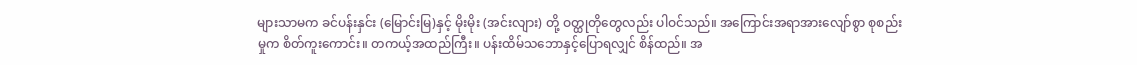များသာမက ခင်ပန်းနှင်း (မြောင်းမြ)နှင့် မိုးမိုး (အင်းလျား) တို့ ဝတ္ထုတိုတွေလည်း ပါဝင်သည်။ အကြောင်းအရာအားလျော်စွာ စုစည်းမှုက စိတ်ကူးကောင်း။ တကယ့်အထည်ကြီး။ ပန်းထိမ်သဘောနှင့်ပြောရလျှင် စိန်ထည်။ အ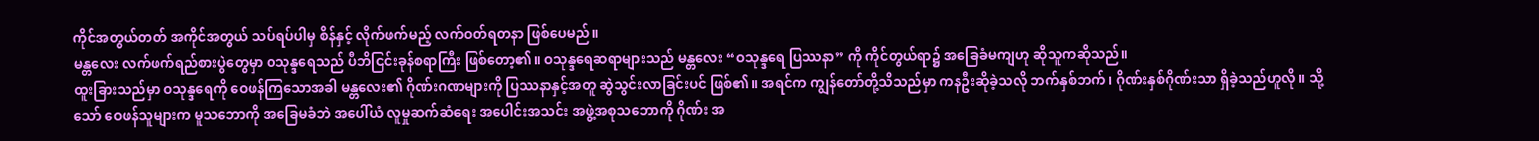ကိုင်အတွယ်တတ် အကိုင်အတွယ် သပ်ရပ်ပါမှ စိန်နှင့် လိုက်ဖက်မည့် လက်ဝတ်ရတနာ ဖြစ်ပေမည်။
မန္တလေး လက်ဖက်ရည်စားပွဲတွေမှာ ၀သုန္ဒရေသည် ပီဘိငြင်းခုန်စရာကြီး ဖြစ်တော့၏။ ဝသုန္ဒရေဆရာများသည် မန္တလေး “ဝသုန္ဒရေ ပြဿနာ” ကို ကိုင်တွယ်ရာ၌ အခြေခံမကျဟု ဆိုသူကဆိုသည်။
ထူးခြားသည်မှာ ဝသုန္ဒရေကို ဝေဖန်ကြသောအခါ မန္တလေး၏ ဂိုဏ်းဂဏများကို ပြဿနာနှင့်အတူ ဆွဲသွင်းလာခြင်းပင် ဖြစ်၏။ အရင်က ကျွန်တော်တို့သိသည်မှာ ကနဦးဆိုခဲ့သလို ဘက်နှစ်ဘက်၊ ဂိုဏ်းနှစ်ဂိုဏ်းသာ ရှိခဲ့သည်ဟူလို။ သို့သော် ဝေဖန်သူများက မူသဘောကို အခြေမခံဘဲ အပေါ်ယံ လူမှုဆက်ဆံရေး အပေါင်းအသင်း အဖွဲ့အစုသဘောကို ဂိုဏ်း အ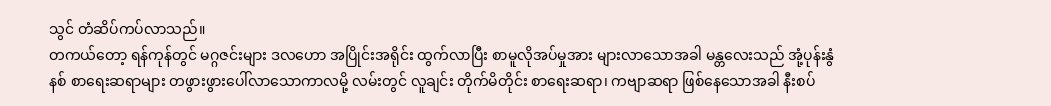သွင် တံဆိပ်ကပ်လာသည်။
တကယ်တော့ ရန်ကုန်တွင် မဂ္ဂဇင်းများ ဒလဟော အပြိုင်းအရိုင်း ထွက်လာပြီး စာမူလိုအပ်မှုအား များလာသောအခါ မန္တလေးသည် အုံ့ပုန်းနွံနစ် စာရေးဆရာများ တဖွားဖွားပေါ်လာသောကာလမို့ လမ်းတွင် လူချင်း တိုက်မိတိုင်း စာရေးဆရာ၊ ကဗျာဆရာ ဖြစ်နေသောအခါ နီးစပ်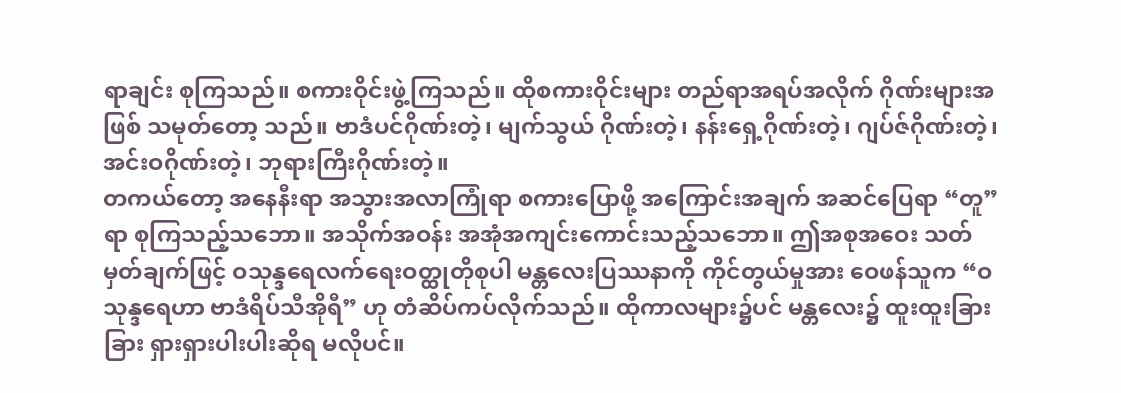ရာချင်း စုကြသည်။ စကားဝိုင်းဖွဲ့ကြသည်။ ထိုစကားဝိုင်းများ တည်ရာအရပ်အလိုက် ဂိုဏ်းများအဖြစ် သမုတ်တော့ သည်။ ဗာဒံပင်ဂိုဏ်းတဲ့၊ မျက်သွယ် ဂိုဏ်းတဲ့၊ နန်းရှေ့ဂိုဏ်းတဲ့၊ ဂျပ်ဇ်ဂိုဏ်းတဲ့၊ အင်းဝဂိုဏ်းတဲ့၊ ဘုရားကြီးဂိုဏ်းတဲ့။
တကယ်တော့ အနေနီးရာ အသွားအလာကြုံရာ စကားပြောဖို့ အကြောင်းအချက် အဆင်ပြေရာ “တူ” ရာ စုကြသည့်သဘော။ အသိုက်အဝန်း အအုံအကျင်းကောင်းသည့်သဘော။ ဤအစုအဝေး သတ်မှတ်ချက်ဖြင့် ဝသုန္ဒရေလက်ရေးဝတ္ထုတိုစုပါ မန္တလေးပြဿနာကို ကိုင်တွယ်မှုအား ဝေဖန်သူက “ဝသုန္ဒရေဟာ ဗာဒံရိပ်သီအိုရီ” ဟု တံဆိပ်ကပ်လိုက်သည်။ ထိုကာလများ၌ပင် မန္တလေး၌ ထူးထူးခြားခြား ရှားရှားပါးပါးဆိုရ မလိုပင်။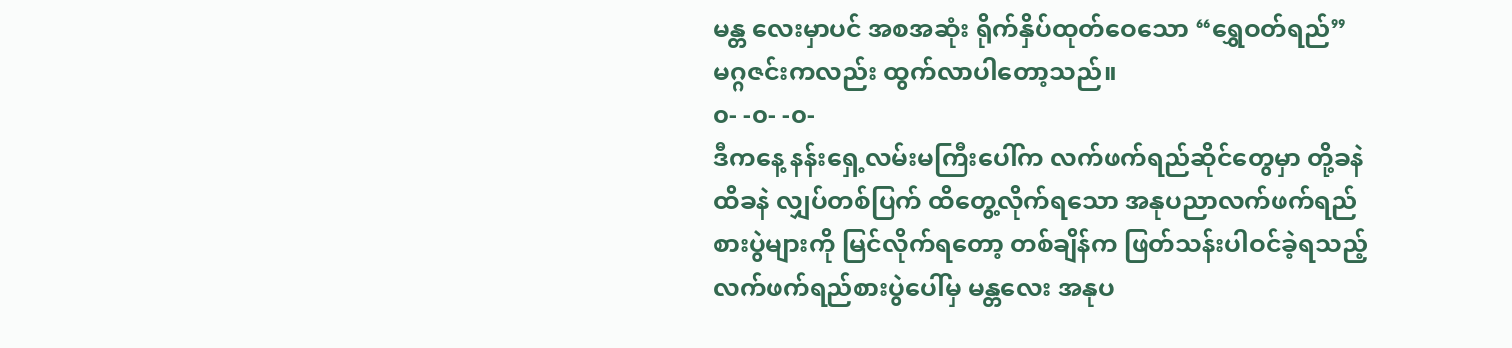မန္တ လေးမှာပင် အစအဆုံး ရိုက်နှိပ်ထုတ်ဝေသော “ရွှေဝတ်ရည်” မဂ္ဂဇင်းကလည်း ထွက်လာပါတော့သည်။
၀- -၀- -၀-
ဒီကနေ့ နန်းရှေ့လမ်းမကြီးပေါ်က လက်ဖက်ရည်ဆိုင်တွေမှာ တို့ခနဲ ထိခနဲ လျှပ်တစ်ပြက် ထိတွေ့လိုက်ရသော အနုပညာလက်ဖက်ရည် စားပွဲများကို မြင်လိုက်ရတော့ တစ်ချိန်က ဖြတ်သန်းပါဝင်ခဲ့ရသည့် လက်ဖက်ရည်စားပွဲပေါ်မှ မန္တလေး အနုပ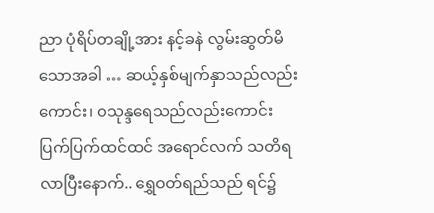ညာ ပုံရိပ်တချို့အား နင့်ခနဲ လွမ်းဆွတ်မိသောအခါ … ဆယ့်နှစ်မျက်နှာသည်လည်းကောင်း၊ ၀သုန္ဒရေသည်လည်းကောင်း ပြက်ပြက်ထင်ထင် အရောင်လက် သတိရလာပြီးနောက်.. ရွှေဝတ်ရည်သည် ရင်၌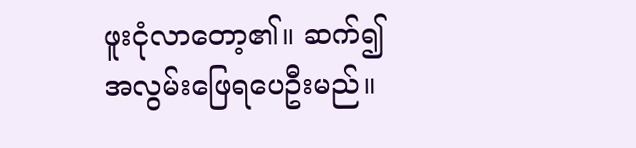ဖူးငုံလာတော့၏။ ဆက်၍ အလွမ်းဖြေရပေဦးမည်။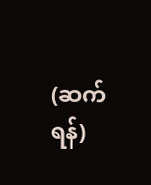(ဆက်ရန်)